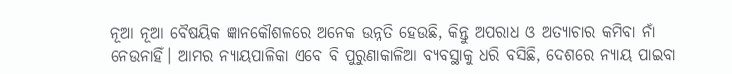ନୂଆ ନୂଆ ବୈଷୟିକ ଜ୍ଞାନକୌଶଳରେ ଅନେକ ଉନ୍ନତି ହେଉଛି, କିନ୍ତୁ ଅପରାଧ ଓ ଅତ୍ୟାଚାର କମିବା ନାଁ ନେଉନାହିଁ। ଆମର ନ୍ୟାୟପାଳିକା ଏବେ ବି ପୁରୁଣାକାଳିଆ ବ୍ୟବସ୍ଥାକୁ ଧରି ବସିଛି, ଦେଶରେ ନ୍ୟାୟ ପାଇବା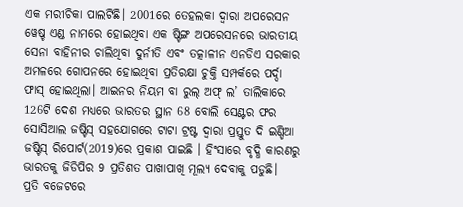ଏକ ମରୀଚିକା ପାଲଟିଛି। 2001ରେ ତେହଲକା ଦ୍ବାରା ଅପରେସନ ୱେଷ୍ଚ ଏଣ୍ଡ ନାମରେ ହୋଇଥିବା ଏକ ଷ୍ଟିଙ୍ଗ ଅପରେସନରେ ଭାରତୀୟ ସେନା ବାହିନୀର ଚାଲିଥିବା ଦୁର୍ନୀତି ଏବଂ ତତ୍କାଳୀନ ଏନଡିଏ ସରକାର ଅମଳରେ ଗୋପନରେ ହୋଇଥିବା ପ୍ରତିରକ୍ଷା ଚୁକ୍ତି ସମ୍ପର୍କରେ ପର୍ଦ୍ଦା ଫାସ୍ ହୋଇଥିଲା। ଆଇନର ନିୟମ ବା ରୁଲ୍ ଅଫ୍ ଲ’ ତାଲିକାରେ 126ଟି ଦେଶ ମଧ୍ୟରେ ଭାରତର ସ୍ଥାନ 68 ବୋଲି ସେଣ୍ଟର ଫର ସୋସିଆଲ ଜଷ୍ଟିସ୍ ସହଯୋଗରେ ଟାଟା ଟ୍ରଷ୍ଟ ଦ୍ବାରା ପ୍ରସ୍ତୁତ ଦି ଇଣ୍ଡିଆ ଜଷ୍ଟିସ୍ ରିପୋର୍ଟ(2019)ରେ ପ୍ରକାଶ ପାଇଛି । ହିଂସାରେ ବୃଦ୍ଧି କାରଣରୁ ଭାରତକୁ ଜିଡିପିର 9 ପ୍ରତିଶତ ପାଖାପାଖି ମୂଲ୍ୟ ଦେବାକୁ ପଡୁଛି।
ପ୍ରତି ବଜେଟରେ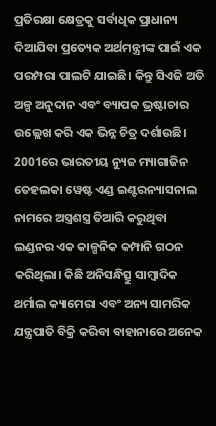ପ୍ରତିରକ୍ଷା କ୍ଷେତ୍ରକୁ ସର୍ବାଧିକ ପ୍ରାଧାନ୍ୟ ଦିଆଯିବା ପ୍ରତ୍ୟେକ ଅର୍ଥମନ୍ତ୍ରୀଙ୍କ ପାଇଁ ଏକ ପରମ୍ପରା ପାଲଟି ଯାଇଛି। କିନ୍ତୁ ସିଏଜି ଅତି ଅଳ୍ପ ଅନୁଦାନ ଏବଂ ବ୍ୟାପକ ଭ୍ରଷ୍ଟାଚାର ଉଲ୍ଲେଖ କରି ଏକ ଭିନ୍ନ ଚିତ୍ର ଦର୍ଶାଉଛି। 2001ରେ ଭାରତୀୟ ନ୍ୟୁଜ ମ୍ୟାଗାଜିନ ତେହଲକା ୱେଷ୍ଟ ଏଣ୍ଡ ଇଣ୍ଟରନ୍ୟାସନାଲ ନାମରେ ଅସ୍ତ୍ରଶସ୍ତ୍ର ତିଆରି କରୁଥିବା ଲଣ୍ଡନର ଏକ କାଳ୍ପନିକ କମ୍ପାନି ଗଠନ କରିଥିଲା। କିଛି ଅନିସନ୍ଧିତ୍ସୁ ସାମ୍ବାଦିକ ଥର୍ମାଲ କ୍ୟାମେରା ଏବଂ ଅନ୍ୟ ସାମରିକ ଯନ୍ତ୍ରପାତି ବିକ୍ରି କରିବା ବାହାନାରେ ଅନେକ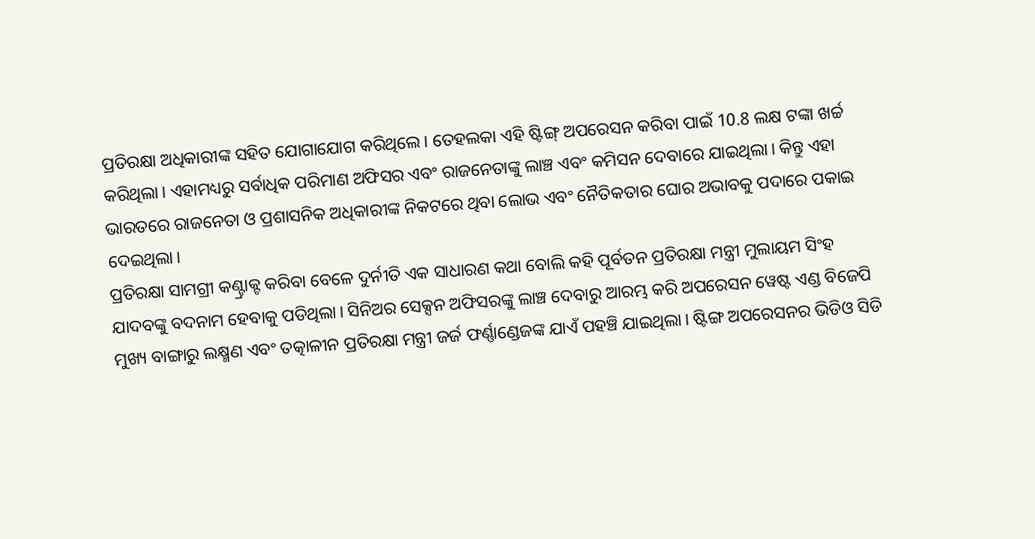ପ୍ରତିରକ୍ଷା ଅଧିକାରୀଙ୍କ ସହିତ ଯୋଗାଯୋଗ କରିଥିଲେ। ତେହଲକା ଏହି ଷ୍ଟିଙ୍ଗ୍ ଅପରେସନ କରିବା ପାଇଁ 10.8 ଲକ୍ଷ ଟଙ୍କା ଖର୍ଚ୍ଚ କରିଥିଲା। ଏହାମଧ୍ୟରୁ ସର୍ବାଧିକ ପରିମାଣ ଅଫିସର ଏବଂ ରାଜନେତାଙ୍କୁ ଲାଞ୍ଚ ଏବଂ କମିସନ ଦେବାରେ ଯାଇଥିଲା। କିନ୍ତୁ ଏହା ଭାରତରେ ରାଜନେତା ଓ ପ୍ରଶାସନିକ ଅଧିକାରୀଙ୍କ ନିକଟରେ ଥିବା ଲୋଭ ଏବଂ ନୈତିକତାର ଘୋର ଅଭାବକୁ ପଦାରେ ପକାଇ ଦେଇଥିଲା।
ପ୍ରତିରକ୍ଷା ସାମଗ୍ରୀ କଣ୍ଟ୍ରାକ୍ଟ କରିବା ବେଳେ ଦୁର୍ନୀତି ଏକ ସାଧାରଣ କଥା ବୋଲି କହି ପୂର୍ବତନ ପ୍ରତିରକ୍ଷା ମନ୍ତ୍ରୀ ମୁଲାୟମ ସିଂହ ଯାଦବଙ୍କୁ ବଦନାମ ହେବାକୁ ପଡିଥିଲା। ସିନିଅର ସେକ୍ସନ ଅଫିସରଙ୍କୁ ଲାଞ୍ଚ ଦେବାରୁ ଆରମ୍ଭ କରି ଅପରେସନ ୱେଷ୍ଟ ଏଣ୍ଡ ବିଜେପି ମୁଖ୍ୟ ବାଙ୍ଗାରୁ ଲକ୍ଷ୍ମଣ ଏବଂ ତତ୍କାଳୀନ ପ୍ରତିରକ୍ଷା ମନ୍ତ୍ରୀ ଜର୍ଜ ଫର୍ଣ୍ଣାଣ୍ଡେଜଙ୍କ ଯାଏଁ ପହଞ୍ଚି ଯାଇଥିଲା। ଷ୍ଟିଙ୍ଗ ଅପରେସନର ଭିଡିଓ ସିଡି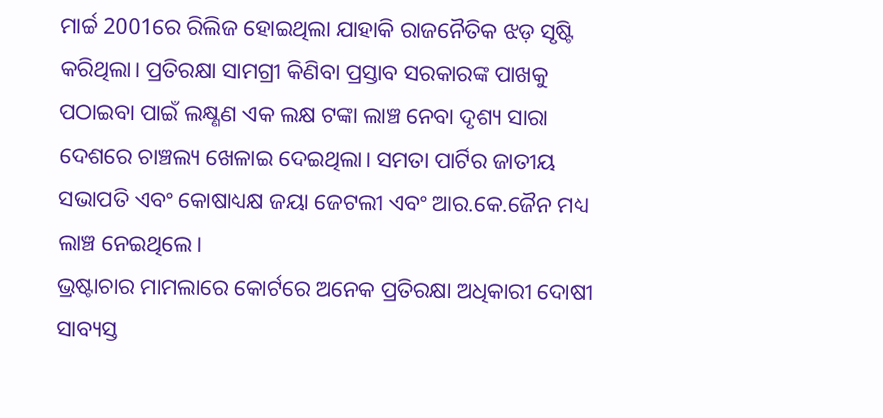ମାର୍ଚ୍ଚ 2001ରେ ରିଲିଜ ହୋଇଥିଲା ଯାହାକି ରାଜନୈତିକ ଝଡ଼ ସୃଷ୍ଟି କରିଥିଲା। ପ୍ରତିରକ୍ଷା ସାମଗ୍ରୀ କିଣିବା ପ୍ରସ୍ତାବ ସରକାରଙ୍କ ପାଖକୁ ପଠାଇବା ପାଇଁ ଲକ୍ଷ୍ଣଣ ଏକ ଲକ୍ଷ ଟଙ୍କା ଲାଞ୍ଚ ନେବା ଦୃଶ୍ୟ ସାରା ଦେଶରେ ଚାଞ୍ଚଲ୍ୟ ଖେଳାଇ ଦେଇଥିଲା। ସମତା ପାର୍ଟିର ଜାତୀୟ ସଭାପତି ଏବଂ କୋଷାଧ୍ୟକ୍ଷ ଜୟା ଜେଟଲୀ ଏବଂ ଆର.କେ.ଜୈନ ମଧ୍ୟ ଲାଞ୍ଚ ନେଇଥିଲେ।
ଭ୍ରଷ୍ଟାଚାର ମାମଲାରେ କୋର୍ଟରେ ଅନେକ ପ୍ରତିରକ୍ଷା ଅଧିକାରୀ ଦୋଷୀ ସାବ୍ୟସ୍ତ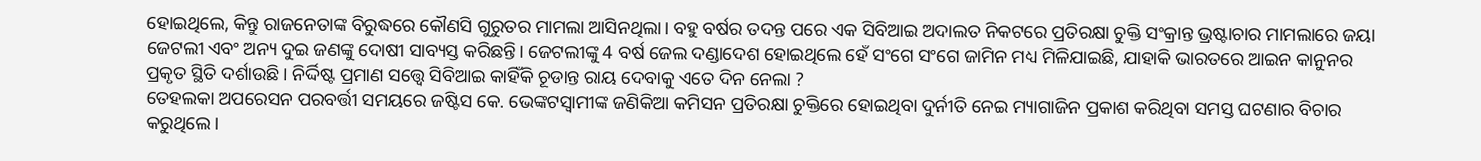ହୋଇଥିଲେ, କିନ୍ତୁ ରାଜନେତାଙ୍କ ବିରୁଦ୍ଧରେ କୌଣସି ଗୁରୁତର ମାମଲା ଆସିନଥିଲା। ବହୁ ବର୍ଷର ତଦନ୍ତ ପରେ ଏକ ସିବିଆଇ ଅଦାଲତ ନିକଟରେ ପ୍ରତିରକ୍ଷା ଚୁକ୍ତି ସଂକ୍ରାନ୍ତ ଭ୍ରଷ୍ଟାଚାର ମାମଲାରେ ଜୟା ଜେଟଲୀ ଏବଂ ଅନ୍ୟ ଦୁଇ ଜଣଙ୍କୁ ଦୋଷୀ ସାବ୍ୟସ୍ତ କରିଛନ୍ତି। ଜେଟଲୀଙ୍କୁ 4 ବର୍ଷ ଜେଲ ଦଣ୍ଡାଦେଶ ହୋଇଥିଲେ ହେଁ ସଂଗେ ସଂଗେ ଜାମିନ ମଧ୍ୟ ମିଳିଯାଇଛି, ଯାହାକି ଭାରତରେ ଆଇନ କାନୁନର ପ୍ରକୃତ ସ୍ଥିତି ଦର୍ଶାଉଛି । ନିର୍ଦ୍ଦିଷ୍ଟ ପ୍ରମାଣ ସତ୍ତ୍ବେ ସିବିଆଇ କାହିଁକି ଚୂଡାନ୍ତ ରାୟ ଦେବାକୁ ଏତେ ଦିନ ନେଲା ?
ତେହଲକା ଅପରେସନ ପରବର୍ତ୍ତୀ ସମୟରେ ଜଷ୍ଟିସ କେ. ଭେଙ୍କଟସ୍ବାମୀଙ୍କ ଜଣିକିଆ କମିସନ ପ୍ରତିରକ୍ଷା ଚୁକ୍ତିରେ ହୋଇଥିବା ଦୁର୍ନୀତି ନେଇ ମ୍ୟାଗାଜିନ ପ୍ରକାଶ କରିଥିବା ସମସ୍ତ ଘଟଣାର ବିଚାର କରୁଥିଲେ।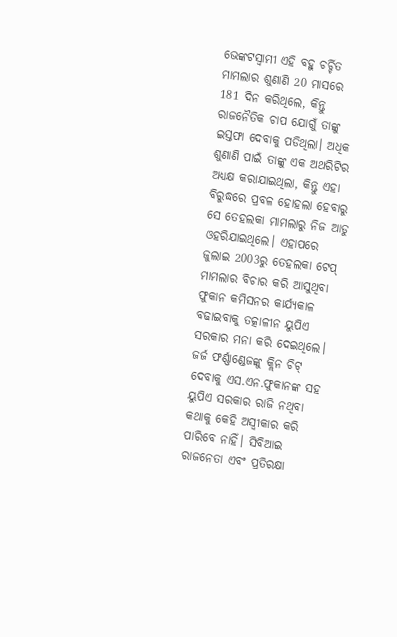ଭେଙ୍କଟସ୍ବାମୀ ଏହି ବହୁ ଚର୍ଚ୍ଚିତ ମାମଲାର ଶୁଣାଣି 20 ମାସରେ 181 ଦିନ କରିଥିଲେ, କିନ୍ତୁ ରାଜନୈତିକ ଚାପ ଯୋଗୁଁ ତାଙ୍କୁ ଇସ୍ତଫା ଦେବାକୁ ପଡିଥିଲା। ଅଧିକ ଶୁଣାଣି ପାଇଁ ତାଙ୍କୁ ଏକ ଅଥରିଟିର ଅଧ୍ୟକ୍ଷ କରାଯାଇଥିଲା, କିନ୍ତୁ ଏହା ବିରୁଦ୍ଧରେ ପ୍ରବଳ ହୋହଲା ହେବାରୁ ସେ ତେହଲକା ମାମଲାରୁ ନିଜ ଆଡୁ ଓହରିଯାଇଥିଲେ। ଏହାପରେ ଜୁଲାଇ 2003ରୁ ତେହଲକା ଟେପ୍ ମାମଲାର ବିଚାର କରି ଆସୁଥିବା ଫୁକାନ କମିସନର କାର୍ଯ୍ୟକାଳ ବଢାଇବାକୁ ତତ୍କାଳୀନ ୟୁପିଏ ସରକାର ମନା କରି ଦେଇଥିଲେ। ଜର୍ଜ ଫର୍ଣ୍ଣାଣ୍ଡେଜଙ୍କୁ କ୍ଲିନ ଚିଟ୍ ଦେବାକୁ ଏସ.ଏନ.ଫୁକାନଙ୍କ ସହ ୟୁପିଏ ସରକାର ରାଜି ନଥିବା କଥାକୁ କେହି ଅସ୍ବୀକାର କରି ପାରିବେ ନାହିଁ। ସିବିଆଇ ରାଜନେତା ଏବଂ ପ୍ରତିରକ୍ଷା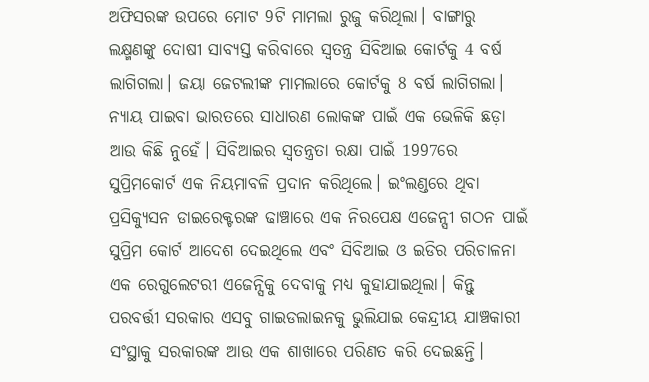ଅଫିସରଙ୍କ ଉପରେ ମୋଟ 9ଟି ମାମଲା ରୁଜୁ କରିଥିଲା। ବାଙ୍ଗାରୁ ଲକ୍ଷ୍ମଣଙ୍କୁ ଦୋଷୀ ସାବ୍ୟସ୍ତ କରିବାରେ ସ୍ବତନ୍ତ୍ର ସିବିଆଇ କୋର୍ଟକୁ 4 ବର୍ଷ ଲାଗିଗଲା। ଜୟା ଜେଟଲୀଙ୍କ ମାମଲାରେ କୋର୍ଟକୁ 8 ବର୍ଷ ଲାଗିଗଲା।
ନ୍ୟାୟ ପାଇବା ଭାରତରେ ସାଧାରଣ ଲୋକଙ୍କ ପାଇଁ ଏକ ଭେଳିକି ଛଡ଼ା ଆଉ କିଛି ନୁହେଁ। ସିବିଆଇର ସ୍ବତନ୍ତ୍ରତା ରକ୍ଷା ପାଇଁ 1997ରେ ସୁପ୍ରିମକୋର୍ଟ ଏକ ନିୟମାବଳି ପ୍ରଦାନ କରିଥିଲେ। ଇଂଲଣ୍ଡରେ ଥିବା ପ୍ରସିକ୍ୟୁସନ ଡାଇରେକ୍ଟରଙ୍କ ଢାଞ୍ଚାରେ ଏକ ନିରପେକ୍ଷ ଏଜେନ୍ସୀ ଗଠନ ପାଇଁ ସୁପ୍ରିମ କୋର୍ଟ ଆଦେଶ ଦେଇଥିଲେ ଏବଂ ସିବିଆଇ ଓ ଇଡିର ପରିଚାଳନା ଏକ ରେଗୁଲେଟରୀ ଏଜେନ୍ସିକୁ ଦେବାକୁ ମଧ୍ୟ କୁହାଯାଇଥିଲା। କିନ୍ତୁ ପରବର୍ତ୍ତୀ ସରକାର ଏସବୁ ଗାଇଡଲାଇନକୁ ଭୁଲିଯାଇ କେନ୍ଦ୍ରୀୟ ଯାଞ୍ଚକାରୀ ସଂସ୍ଥାକୁ ସରକାରଙ୍କ ଆଉ ଏକ ଶାଖାରେ ପରିଣତ କରି ଦେଇଛନ୍ତି।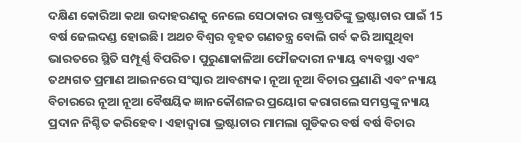ଦକ୍ଷିଣ କୋରିଆ କଥା ଉଦାହରଣକୁ ନେଲେ ସେଠାକାର ରାଷ୍ଟ୍ରପତିଙ୍କୁ ଭ୍ରଷ୍ଟାଚାର ପାଇଁ 15 ବର୍ଷ ଜେଲଦଣ୍ଡ ହୋଇଛି। ଅଥଚ ବିଶ୍ବର ବୃହତ ଗଣତନ୍ତ୍ର ବୋଲି ଗର୍ବ କରି ଆସୁଥିବା ଭାରତରେ ସ୍ଥିତି ସମ୍ପୂର୍ଣ୍ଣ ବିପରିତ। ପୁରୁଣାକାଳିଆ ଫୌଜଦାରୀ ନ୍ୟାୟ ବ୍ୟବସ୍ଥା ଏବଂ ତଥ୍ୟଗତ ପ୍ରମାଣ ଆଇନରେ ସଂସ୍କାର ଆବଶ୍ୟକ। ନୂଆ ନୂଆ ବିଚାର ପ୍ରଣାଣି ଏବଂ ନ୍ୟାୟ ବିଚାରରେ ନୂଆ ନୂଆ ବୈଷୟିକ ଜ୍ଞାନକୌଶଳର ପ୍ରୟୋଗ କରାଗଲେ ସମସ୍ତଙ୍କୁ ନ୍ୟାୟ ପ୍ରଦାନ ନିଶ୍ଚିତ କରିହେବ। ଏହାଦ୍ବାରା ଭ୍ରଷ୍ଟାଚାର ମାମଲା ଗୁଡିକର ବର୍ଷ ବର୍ଷ ବିଚାର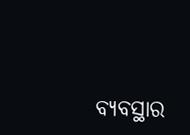ବ୍ୟବସ୍ଥାର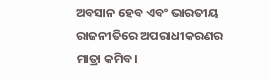ଅବସାନ ହେବ ଏବଂ ଭାରତୀୟ ରାଜନୀତିରେ ଅପରାଧୀକରଣର ମାତ୍ରା କମିବ।